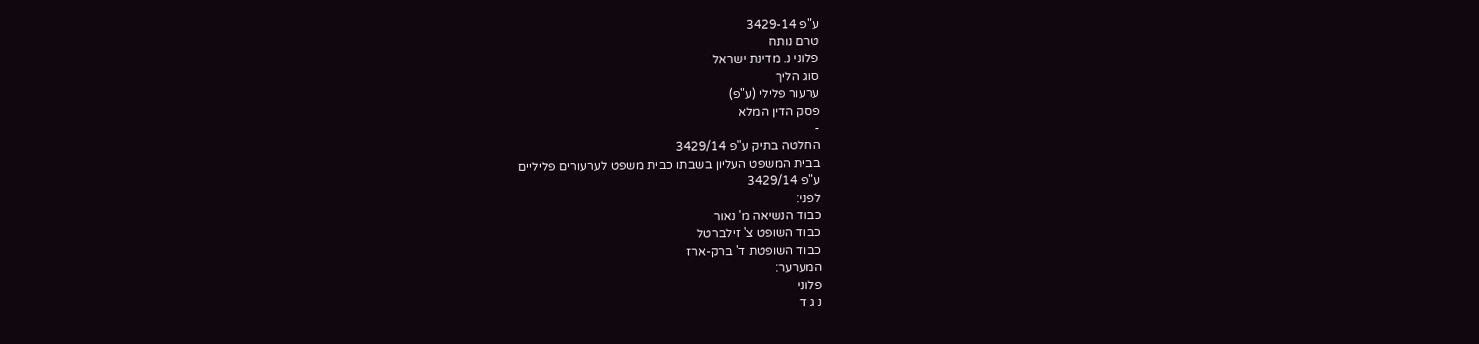ע"פ 3429-14
טרם נותח
פלוני נ. מדינת ישראל
סוג הליך
ערעור פלילי (ע"פ)
פסק הדין המלא
-
החלטה בתיק ע"פ 3429/14
בבית המשפט העליון בשבתו כבית משפט לערעורים פליליים
ע"פ 3429/14
לפני:
כבוד הנשיאה מ' נאור
כבוד השופט צ' זילברטל
כבוד השופטת ד' ברק-ארז
המערער:
פלוני
נ ג ד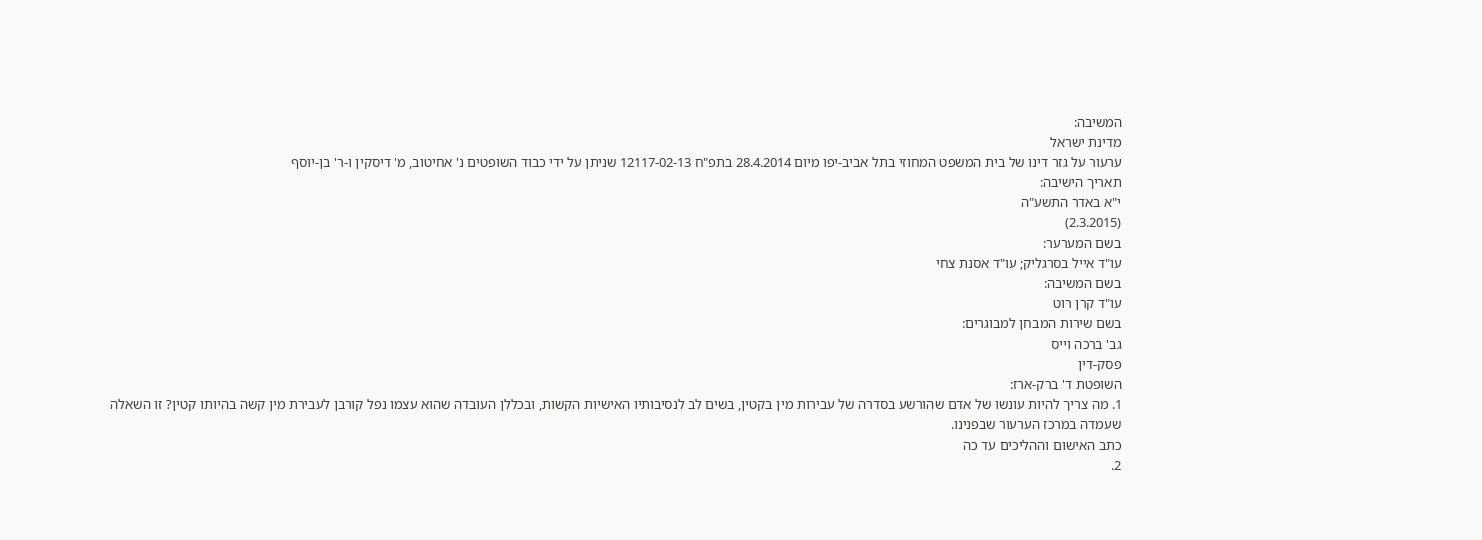המשיבה:
מדינת ישראל
ערעור על גזר דינו של בית המשפט המחוזי בתל אביב-יפו מיום 28.4.2014 בתפ"ח 12117-02-13 שניתן על ידי כבוד השופטים נ' אחיטוב, מ' דיסקין ו-ר' בן-יוסף
תאריך הישיבה:
י"א באדר התשע"ה
(2.3.2015)
בשם המערער:
עו"ד אייל בסרגליק; עו"ד אסנת צחי
בשם המשיבה:
עו"ד קרן רוט
בשם שירות המבחן למבוגרים:
גב' ברכה וייס
פסק-דין
השופטת ד' ברק-ארז:
1. מה צריך להיות עונשו של אדם שהורשע בסדרה של עבירות מין בקטין, בשים לב לנסיבותיו האישיות הקשות, ובכללן העובדה שהוא עצמו נפל קורבן לעבירת מין קשה בהיותו קטין? זו השאלה שעמדה במרכז הערעור שבפנינו.
כתב האישום וההליכים עד כה
2.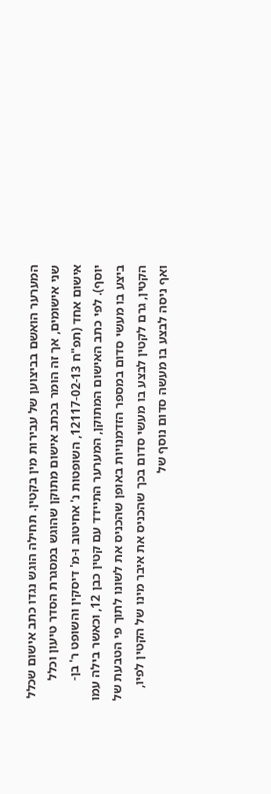המערער הואשם בביצוען של עבירות מין בקטין. תחילה הוגש נגדו כתב אישום שכלל שני אישומים, אך זה הומר בכתב אישום מתוקן שהוגש במסגרת הסדר טיעון וכלל אישום אחד (תפ"ח 12117-02-13, השופטות נ' אחיטוב ו-מ' דיסקין והשופט ר' בן-יוסף). לפי כתב האישום המתוקן, המערער התיידד עם קטין כבן 12, וכאשר בילה עמו ביצע בו מעשי סדום במספר הזדמנויות באופן שהכניס את לשונו לתוך פי הטבעת של הקטין, גרם לקטין לבצע בו מעשי סדום בכך שהכניס את איבר מינו של הקטין לפיו, ואף ניסה לבצע בו מעשה סדום נוסף של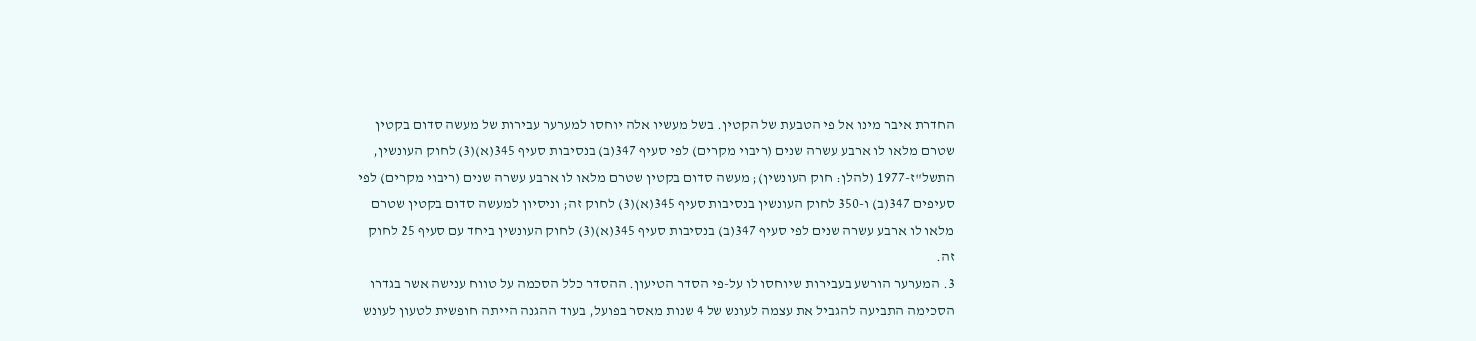החדרת איבר מינו אל פי הטבעת של הקטין. בשל מעשיו אלה יוחסו למערער עבירות של מעשה סדום בקטין שטרם מלאו לו ארבע עשרה שנים (ריבוי מקרים) לפי סעיף 347(ב) בנסיבות סעיף 345(א)(3) לחוק העונשין, התשל"ז-1977 (להלן: חוק העונשין); מעשה סדום בקטין שטרם מלאו לו ארבע עשרה שנים (ריבוי מקרים) לפי סעיפים 347(ב) ו-350 לחוק העונשין בנסיבות סעיף 345(א)(3) לחוק זה; וניסיון למעשה סדום בקטין שטרם מלאו לו ארבע עשרה שנים לפי סעיף 347(ב) בנסיבות סעיף 345(א)(3) לחוק העונשין ביחד עם סעיף 25 לחוק זה.
3. המערער הורשע בעבירות שיוחסו לו על-פי הסדר הטיעון. ההסדר כלל הסכמה על טווח ענישה אשר בגדרו הסכימה התביעה להגביל את עצמה לעונש של 4 שנות מאסר בפועל, בעוד ההגנה הייתה חופשית לטעון לעונש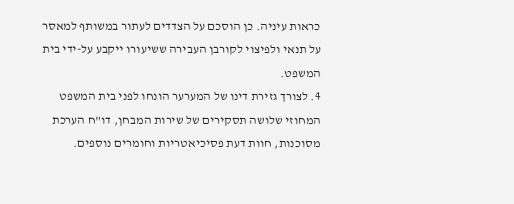כראות עיניה. כן הוסכם על הצדדים לעתור במשותף למאסר על תנאי ולפיצוי לקורבן העבירה ששיעורו ייקבע על-ידי בית המשפט.
4. לצורך גזירת דינו של המערער הונחו לפני בית המשפט המחוזי שלושה תסקירים של שירות המבחן, דו"ח הערכת מסוכנות, חוות דעת פסיכיאטריות וחומרים נוספים.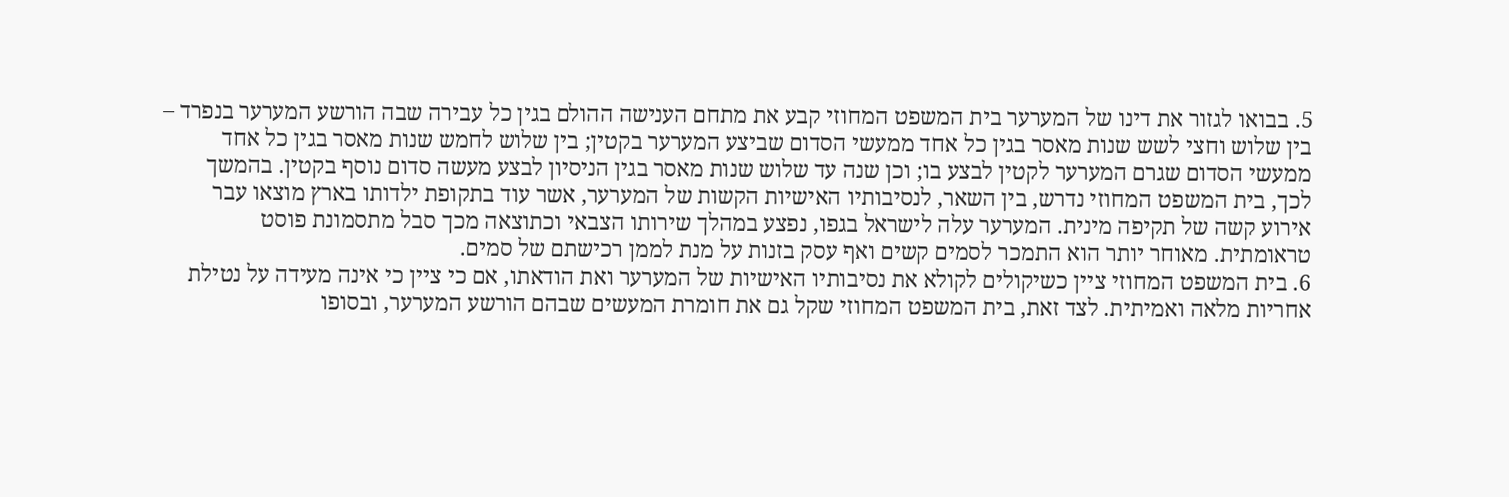5. בבואו לגזור את דינו של המערער בית המשפט המחוזי קבע את מתחם הענישה ההולם בגין כל עבירה שבה הורשע המערער בנפרד – בין שלוש וחצי לשש שנות מאסר בגין כל אחד ממעשי הסדום שביצע המערער בקטין; בין שלוש לחמש שנות מאסר בגין כל אחד ממעשי הסדום שגרם המערער לקטין לבצע בו; וכן שנה עד שלוש שנות מאסר בגין הניסיון לבצע מעשה סדום נוסף בקטין. בהמשך לכך, בית המשפט המחוזי נדרש, בין השאר, לנסיבותיו האישיות הקשות של המערער, אשר עוד בתקופת ילדותו בארץ מוצאו עבר אירוע קשה של תקיפה מינית. המערער עלה לישראל בגפו, נפצע במהלך שירותו הצבאי וכתוצאה מכך סבל מתסמונת פוסט טראומתית. מאוחר יותר הוא התמכר לסמים קשים ואף עסק בזנות על מנת לממן רכישתם של סמים.
6. בית המשפט המחוזי ציין כשיקולים לקולא את נסיבותיו האישיות של המערער ואת הודאתו, אם כי ציין כי אינה מעידה על נטילת אחריות מלאה ואמיתית. לצד זאת, בית המשפט המחוזי שקל גם את חומרת המעשים שבהם הורשע המערער, ובסופו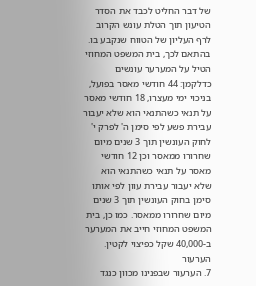של דבר החליט לכבד את הסדר הטיעון תוך הטלת עונש הקרוב לרף העליון של הטווח שנקבע בו. בהתאם לכך, בית המשפט המחוזי הטיל על המערער עונשים כדלקמן: 44 חודשי מאסר בפועל, בניכוי ימי מעצרו, 18 חודשי מאסר על תנאי כשהתנאי הוא שלא יעבור עבירת פשע לפי סימן ה' לפרק י' לחוק העונשין תוך 3 שנים מיום שחרורו ממאסר וכן 12 חודשי מאסר על תנאי כשהתנאי הוא שלא יעבור עבירת עוון לפי אותו סימן בחוק העונשין תוך 3 שנים מיום שחרורו ממאסר. כמו כן, בית המשפט המחוזי חייב את המערער ב-40,000 שקל כפיצוי לקטין.
הערעור
7. הערעור שבפנינו מכוון כנגד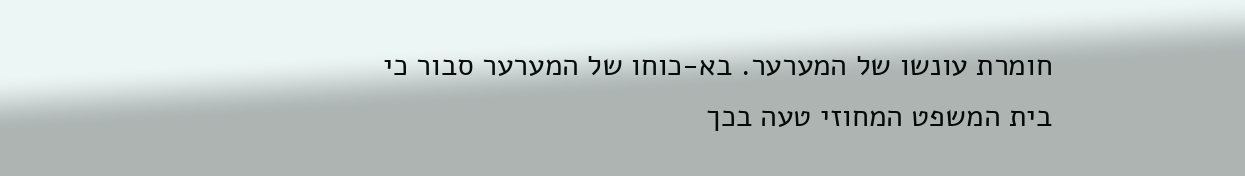חומרת עונשו של המערער. בא-כוחו של המערער סבור כי בית המשפט המחוזי טעה בכך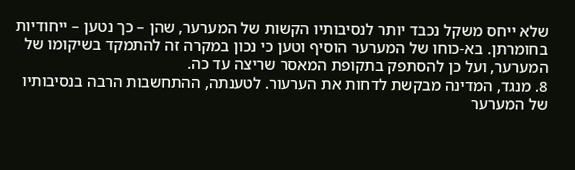שלא ייחס משקל נכבד יותר לנסיבותיו הקשות של המערער, שהן – כך נטען – ייחודיות בחומרתן. בא-כוחו של המערער הוסיף וטען כי נכון במקרה זה להתמקד בשיקומו של המערער, ועל כן להסתפק בתקופת המאסר שריצה עד כה.
8. מנגד, המדינה מבקשת לדחות את הערעור. לטענתה, ההתחשבות הרבה בנסיבותיו של המערער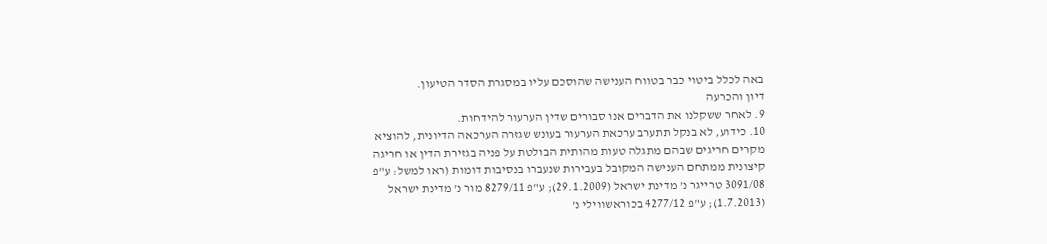באה לכלל ביטוי כבר בטווח הענישה שהוסכם עליו במסגרת הסדר הטיעון.
דיון והכרעה
9. לאחר ששקלנו את הדברים אנו סבורים שדין הערעור להידחות.
10. כידוע, לא בנקל תתערב ערכאת הערעור בעונש שגזרה הערכאה הדיונית, להוציא מקרים חריגים שבהם מתגלה טעות מהותית הבולטת על פניה בגזירת הדין או חריגה קיצונית ממתחם הענישה המקובל בעבירות שנעברו בנסיבות דומות (ראו למשל: ע"פ 3091/08 טרייגר נ' מדינת ישראל (29.1.2009); ע"פ 8279/11 מור נ' מדינת ישראל (1.7.2013); ע"פ 4277/12 בכוראשווילי נ'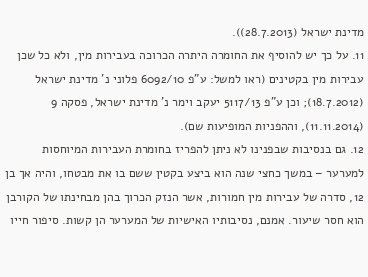מדינת ישראל (28.7.2013)).
11. על כך יש להוסיף את החומרה היתרה הכרוכה בעבירות מין, ולא כל שכן עבירות מין בקטינים (ראו למשל: ע"פ 6092/10 פלוני נ' מדינת ישראל (18.7.2012); וכן ע"פ 5117/13 יעקב וימר נ' מדינת ישראל, פסקה 9 (11.11.2014), וההפניות המופיעות שם).
12. גם בנסיבות שבפנינו לא ניתן להפריז בחומרת העבירות המיוחסות למערער – במשך כחצי שנה הוא ביצע בקטין ששם בו את מבטחו, והיה אך בן 12, סדרה של עבירות מין חמורות, אשר הנזק הכרוך בהן מבחינתו של הקורבן הוא חסר שיעור. אמנם, נסיבותיו האישיות של המערער הן קשות. סיפור חייו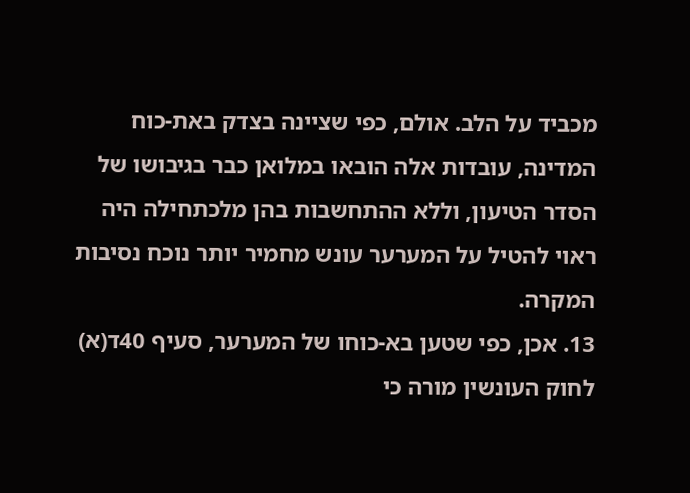מכביד על הלב. אולם, כפי שציינה בצדק באת-כוח המדינה, עובדות אלה הובאו במלואן כבר בגיבושו של הסדר הטיעון, וללא ההתחשבות בהן מלכתחילה היה ראוי להטיל על המערער עונש מחמיר יותר נוכח נסיבות המקרה.
13. אכן, כפי שטען בא-כוחו של המערער, סעיף 40ד(א) לחוק העונשין מורה כי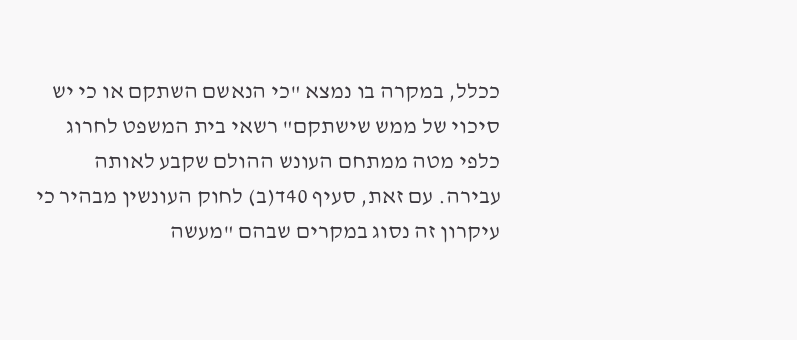ככלל, במקרה בו נמצא "כי הנאשם השתקם או כי יש סיכוי של ממש שישתקם" רשאי בית המשפט לחרוג כלפי מטה ממתחם העונש ההולם שקבע לאותה עבירה. עם זאת, סעיף 40ד(ב) לחוק העונשין מבהיר כי עיקרון זה נסוג במקרים שבהם "מעשה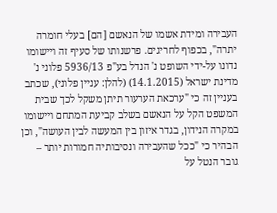העבירה ומידת אשמו של הנאשם [הם] בעלי חומרה יתרה", בכפוף לחריגים. פרשנותו של סעיף זה ויישומו נדונו על-ידי השופט נ' הנדל בע"פ 5936/13 פלוני נ' מדינת ישראל (14.1.2015) (להלן: עניין פלוני), שכתב בעניין זה כי "ערכאת הערעור תיתן משקל לכך שבית המשפט הקל על הנאשם בשלב קביעת המתחם ויישומו במקרה הנידון, בגדר איזון בין המעשה לבין העושה", וכן הבהיר כי "ככל שהעבירה ונסיבותיה חמורות יותר – גובר הנטל על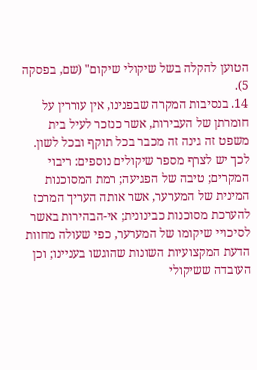הטוען להקלה בשל שיקולי שיקום" (שם, בפסקה 5).
14. בנסיבות המקרה שבפנינו, אין עוררין על חומרתן של העבירות, אשר כנזכר לעיל בית משפט זה גינה זה מכבר בכל תוקף ובכל לשון. לכך יש לצרף מספר שיקולים נוספים: ריבוי המקרים; טיבה של הפגיעה; רמת המסוכנות המינית של המערער, אשר אותה העריך המרכז להערכת מסוכנות כבינונית; אי-הבהירות באשר לסיכויי שיקומו של המערער, כפי שעולה מחוות הדעת המקצועיות השונות שהוגשו בעניינו; וכן העובדה ששיקולי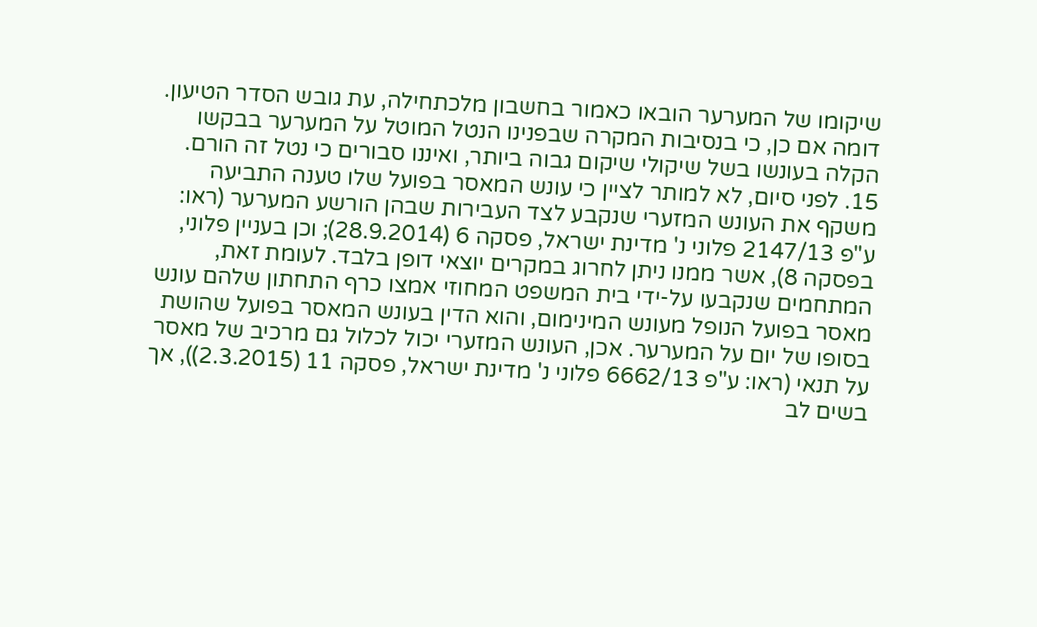שיקומו של המערער הובאו כאמור בחשבון מלכתחילה, עת גובש הסדר הטיעון. דומה אם כן, כי בנסיבות המקרה שבפנינו הנטל המוטל על המערער בבקשו הקלה בעונשו בשל שיקולי שיקום גבוה ביותר, ואיננו סבורים כי נטל זה הורם.
15. לפני סיום, לא למותר לציין כי עונש המאסר בפועל שלו טענה התביעה משקף את העונש המזערי שנקבע לצד העבירות שבהן הורשע המערער (ראו: ע"פ 2147/13 פלוני נ' מדינת ישראל, פסקה 6 (28.9.2014); וכן בעניין פלוני, בפסקה 8), אשר ממנו ניתן לחרוג במקרים יוצאי דופן בלבד. לעומת זאת, המתחמים שנקבעו על-ידי בית המשפט המחוזי אמצו כרף התחתון שלהם עונש מאסר בפועל הנופל מעונש המינימום, והוא הדין בעונש המאסר בפועל שהושת בסופו של יום על המערער. אכן, העונש המזערי יכול לכלול גם מרכיב של מאסר על תנאי (ראו: ע"פ 6662/13 פלוני נ' מדינת ישראל, פסקה 11 (2.3.2015)), אך בשים לב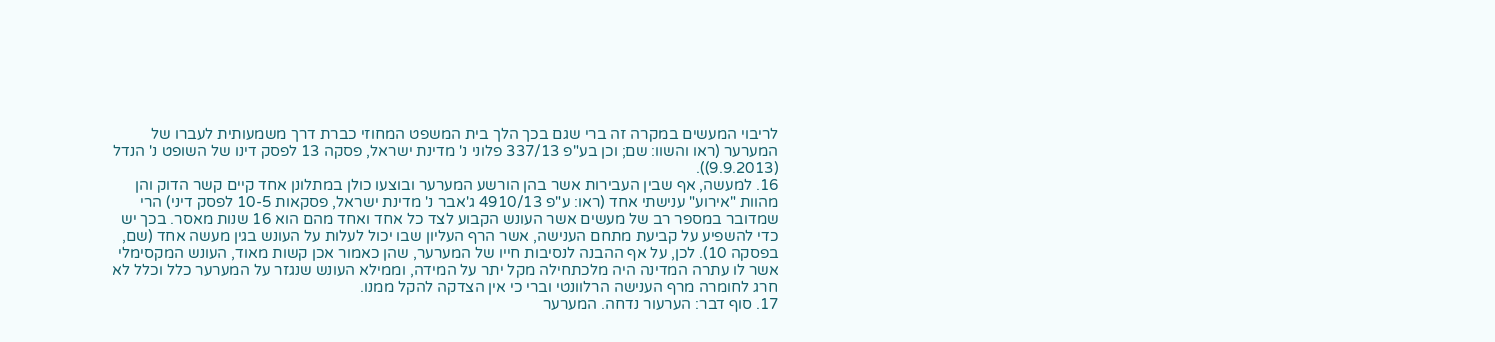לריבוי המעשים במקרה זה ברי שגם בכך הלך בית המשפט המחוזי כברת דרך משמעותית לעברו של המערער (ראו והשוו: שם; וכן בע"פ 337/13 פלוני נ' מדינת ישראל, פסקה 13 לפסק דינו של השופט נ' הנדל (9.9.2013)).
16. למעשה, אף שבין העבירות אשר בהן הורשע המערער ובוצעו כולן במתלונן אחד קיים קשר הדוק והן מהוות "אירוע" ענישתי אחד (ראו: ע"פ 4910/13 ג'אבר נ' מדינת ישראל, פסקאות 10-5 לפסק דיני) הרי שמדובר במספר רב של מעשים אשר העונש הקבוע לצד כל אחד ואחד מהם הוא 16 שנות מאסר. בכך יש כדי להשפיע על קביעת מתחם הענישה, אשר הרף העליון שבו יכול לעלות על העונש בגין מעשה אחד (שם, בפסקה 10). לכן, על אף ההבנה לנסיבות חייו של המערער, שהן כאמור אכן קשות מאוד, העונש המקסימלי אשר לו עתרה המדינה היה מלכתחילה מקל יתר על המידה, וממילא העונש שנגזר על המערער כלל וכלל לא חרג לחומרה מרף הענישה הרלוונטי וברי כי אין הצדקה להקל ממנו.
17. סוף דבר: הערעור נדחה. המערער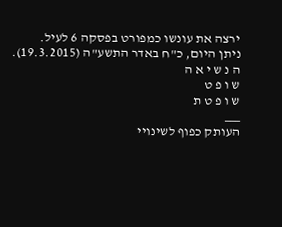ירצה את עונשו כמפורט בפסקה 6 לעיל.
ניתן היום, כ"ח באדר התשע"ה (19.3.2015).
ה נ ש י א ה
ש ו פ ט
ש ו פ ט ת
___
העותק כפוף לשינויי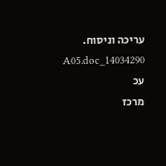עריכה וניסוח. 14034290_A05.doc עכ
מרכז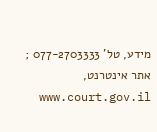מידע, טל' 077-2703333 ; אתר אינטרנט, www.court.gov.il